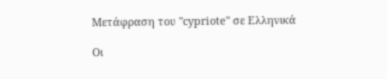Μετάφραση του "cypriote" σε Ελληνικά

Οι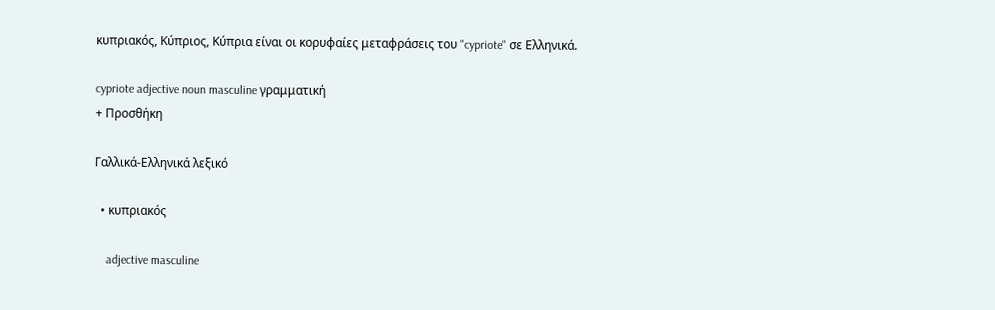κυπριακός, Κύπριος, Κύπρια είναι οι κορυφαίες μεταφράσεις του "cypriote" σε Ελληνικά.

cypriote adjective noun masculine γραμματική
+ Προσθήκη

Γαλλικά-Ελληνικά λεξικό

  • κυπριακός

    adjective masculine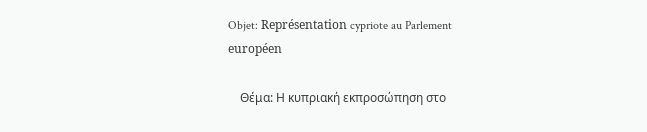Objet: Représentation cypriote au Parlement européen

    Θέμα: Η κυπριακή εκπροσώπηση στο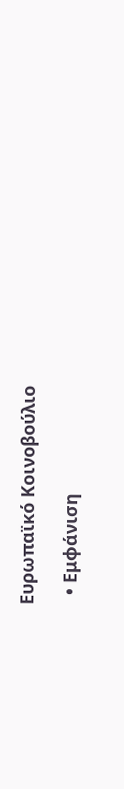Ευρωπαϊκό Κοινοβούλιο

  • Εμφάνιση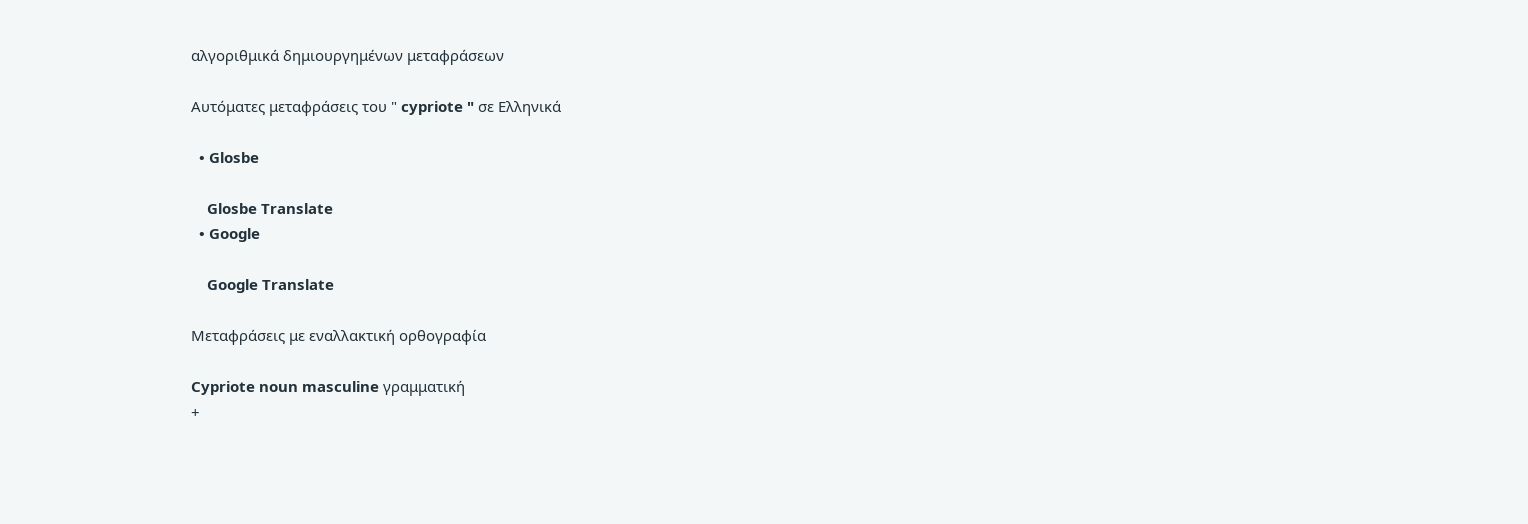αλγοριθμικά δημιουργημένων μεταφράσεων

Αυτόματες μεταφράσεις του " cypriote " σε Ελληνικά

  • Glosbe

    Glosbe Translate
  • Google

    Google Translate

Μεταφράσεις με εναλλακτική ορθογραφία

Cypriote noun masculine γραμματική
+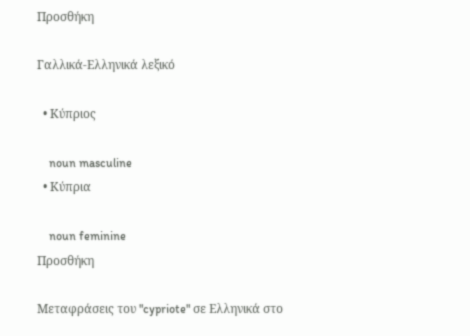Προσθήκη

Γαλλικά-Ελληνικά λεξικό

  • Κύπριος

    noun masculine
  • Κύπρια

    noun feminine
Προσθήκη

Μεταφράσεις του "cypriote" σε Ελληνικά στο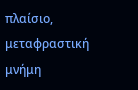πλαίσιο, μεταφραστική μνήμη